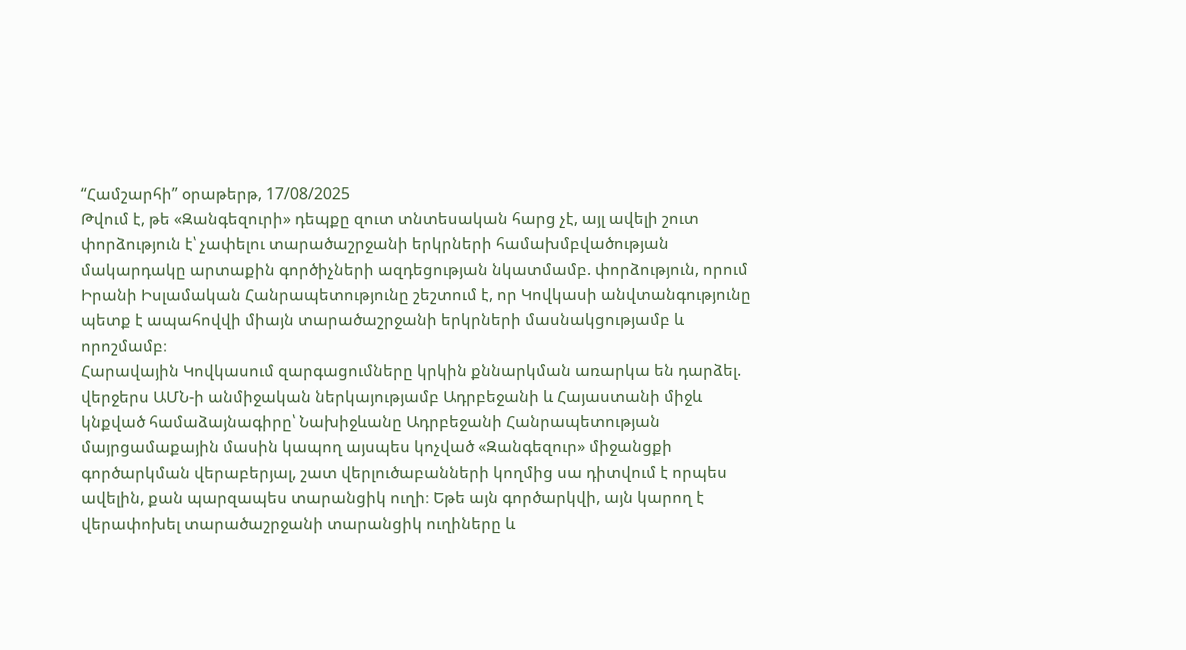“Համշարհի” օրաթերթ, 17/08/2025
Թվում է, թե «Զանգեզուրի» դեպքը զուտ տնտեսական հարց չէ, այլ ավելի շուտ փորձություն է՝ չափելու տարածաշրջանի երկրների համախմբվածության մակարդակը արտաքին գործիչների ազդեցության նկատմամբ. փորձություն, որում Իրանի Իսլամական Հանրապետությունը շեշտում է, որ Կովկասի անվտանգությունը պետք է ապահովվի միայն տարածաշրջանի երկրների մասնակցությամբ և որոշմամբ։
Հարավային Կովկասում զարգացումները կրկին քննարկման առարկա են դարձել. վերջերս ԱՄՆ-ի անմիջական ներկայությամբ Ադրբեջանի և Հայաստանի միջև կնքված համաձայնագիրը՝ Նախիջևանը Ադրբեջանի Հանրապետության մայրցամաքային մասին կապող այսպես կոչված «Զանգեզուր» միջանցքի գործարկման վերաբերյալ, շատ վերլուծաբանների կողմից սա դիտվում է որպես ավելին, քան պարզապես տարանցիկ ուղի։ Եթե այն գործարկվի, այն կարող է վերափոխել տարածաշրջանի տարանցիկ ուղիները և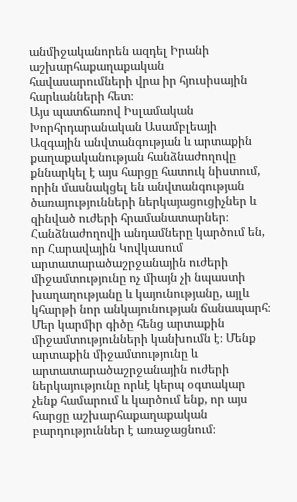անմիջականորեն ազդել Իրանի աշխարհաքաղաքական հավասարումների վրա իր հյուսիսային հարևանների հետ։
Այս պատճառով Իսլամական Խորհրդարանական Ասամբլեայի Ազգային անվտանգության և արտաքին քաղաքականության հանձնաժողովը քննարկել է այս հարցը հատուկ նիստում, որին մասնակցել են անվտանգության ծառայությունների ներկայացուցիչներ և զինված ուժերի հրամանատարներ։ Հանձնաժողովի անդամները կարծում են, որ Հարավային Կովկասում արտատարածաշրջանային ուժերի միջամտությունը ոչ միայն չի նպաստի խաղաղությանը և կայունությանը, այլև կհարթի նոր անկայունության ճանապարհ։
Մեր կարմիր գիծը հենց արտաքին միջամտությունների կանխումն է։ Մենք արտաքին միջամտությունը և արտատարածաշրջանային ուժերի ներկայությունը որևէ կերպ օգտակար չենք համարում և կարծում ենք, որ այս հարցը աշխարհաքաղաքական բարդություններ է առաջացնում։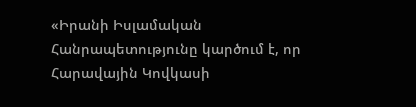«Իրանի Իսլամական Հանրապետությունը կարծում է, որ Հարավային Կովկասի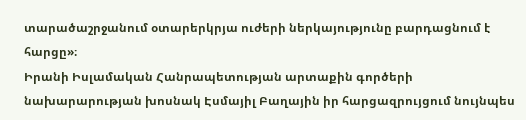տարածաշրջանում օտարերկրյա ուժերի ներկայությունը բարդացնում է հարցը»։
Իրանի Իսլամական Հանրապետության արտաքին գործերի նախարարության խոսնակ Էսմայիլ Բաղային իր հարցազրույցում նույնպես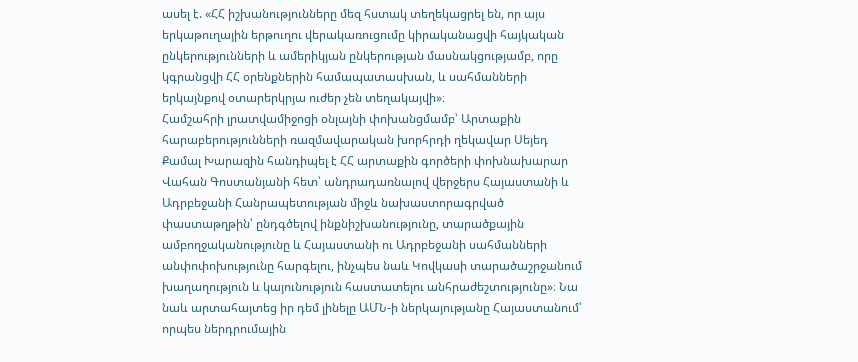ասել է. «ՀՀ իշխանությունները մեզ հստակ տեղեկացրել են, որ այս երկաթուղային երթուղու վերակառուցումը կիրականացվի հայկական ընկերությունների և ամերիկյան ընկերության մասնակցությամբ, որը կգրանցվի ՀՀ օրենքներին համապատասխան, և սահմանների երկայնքով օտարերկրյա ուժեր չեն տեղակայվի»։
Համշահրի լրատվամիջոցի օնլայնի փոխանցմամբ՝ Արտաքին հարաբերությունների ռազմավարական խորհրդի ղեկավար Սեյեդ Քամալ Խարազին հանդիպել է ՀՀ արտաքին գործերի փոխնախարար Վահան Գոստանյանի հետ՝ անդրադառնալով վերջերս Հայաստանի և Ադրբեջանի Հանրապետության միջև նախաստորագրված փաստաթղթին՝ ընդգծելով ինքնիշխանությունը, տարածքային ամբողջականությունը և Հայաստանի ու Ադրբեջանի սահմանների անփոփոխությունը հարգելու, ինչպես նաև Կովկասի տարածաշրջանում խաղաղություն և կայունություն հաստատելու անհրաժեշտությունը»։ Նա նաև արտահայտեց իր դեմ լինելը ԱՄՆ-ի ներկայությանը Հայաստանում՝ որպես ներդրումային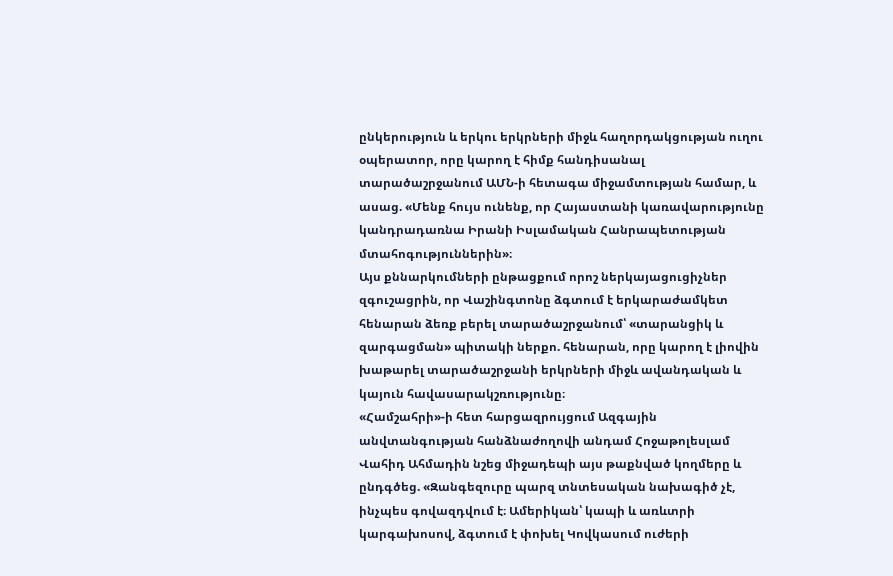ընկերություն և երկու երկրների միջև հաղորդակցության ուղու օպերատոր, որը կարող է հիմք հանդիսանալ տարածաշրջանում ԱՄՆ-ի հետագա միջամտության համար, և ասաց. «Մենք հույս ունենք, որ Հայաստանի կառավարությունը կանդրադառնա Իրանի Իսլամական Հանրապետության մտահոգություններին»։
Այս քննարկումների ընթացքում որոշ ներկայացուցիչներ զգուշացրին, որ Վաշինգտոնը ձգտում է երկարաժամկետ հենարան ձեռք բերել տարածաշրջանում՝ «տարանցիկ և զարգացման» պիտակի ներքո. հենարան, որը կարող է լիովին խաթարել տարածաշրջանի երկրների միջև ավանդական և կայուն հավասարակշռությունը։
«Համշահրի»-ի հետ հարցազրույցում Ազգային անվտանգության հանձնաժողովի անդամ Հոջաթոլեսլամ Վահիդ Ահմադին նշեց միջադեպի այս թաքնված կողմերը և ընդգծեց. «Զանգեզուրը պարզ տնտեսական նախագիծ չէ, ինչպես գովազդվում է։ Ամերիկան՝ կապի և առևտրի կարգախոսով, ձգտում է փոխել Կովկասում ուժերի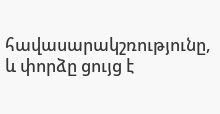հավասարակշռությունը, և փորձը ցույց է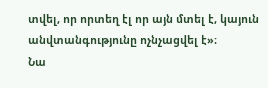տվել, որ որտեղ էլ որ այն մտել է, կայուն անվտանգությունը ոչնչացվել է»։
Նա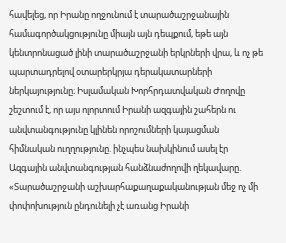հավելեց, որ Իրանը ողջունում է տարածաշրջանային համագործակցությունը միայն այն դեպքում, եթե այն կենտրոնացած լինի տարածաշրջանի երկրների վրա, և ոչ թե պարտադրելով օտարերկրյա դերակատարների ներկայությունը։ Իսլամական Խորհրդատվական Ժողովը շեշտում է, որ այս ոլորտում Իրանի ազգային շահերն ու անվտանգությունը կլինեն որոշումների կայացման հիմնական ուղղությունը. ինչպես նախկինում ասել էր Ազգային անվտանգության հանձնաժողովի ղեկավարը. «Տարածաշրջանի աշխարհաքաղաքականության մեջ ոչ մի փոփոխություն ընդունելի չէ առանց Իրանի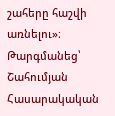շահերը հաշվի առնելու»։
Թարգմանեց՝ Շահումյան Հասարակական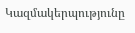Կազմակերպությունը